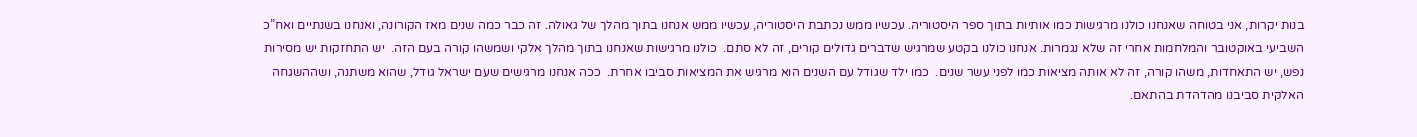בנות יקרות, אני בטוחה שאנחנו כולנו מרגישות כמו אותיות בתוך ספר היסטוריה. עכשיו ממש נכתבת היסטוריה, עכשיו ממש אנחנו בתוך מהלך של גאולה. זה כבר כמה שנים מאז הקורונה, ואנחנו בשנתיים ואח”כ השביעי באוקטובר והמלחמות אחרי זה שלא נגמרות. אנחנו כולנו בקטע שמרגיש שדברים גדולים קורים, זה לא סתם.  כולנו מרגישות שאנחנו בתוך מהלך אלקי ושמשהו קורה בעם הזה.  יש התחזקות יש מסירות נפש, יש התאחדות, משהו קורה, זה לא אותה מציאות כמו לפני עשר שנים.  כמו ילד שגודל עם השנים הוא מרגיש את המציאות סביבו אחרת.  ככה אנחנו מרגישים שעם ישראל גודל, שהוא משתנה, ושההשגחה האלקית סביבנו מהדהדת בהתאם.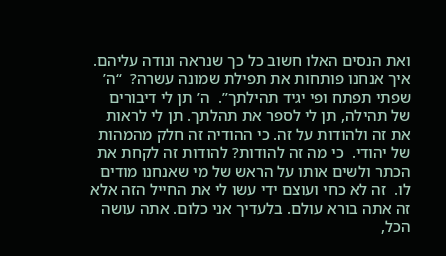ואת הנסים האלו חשוב כל כך שנראה ונודה עליהם. איך אנחנו פותחות את תפילת שמונה עשרה?  “ה’ שפתי תפתח ופי יגיד תהילתך”.  ה’ תן לי דיבורים של תהילה, תן לי לספר את תהלתך. תן לי לראות את זה ולהודות על זה. כי ההודיה זה חלק מהמהות של יהודי.  כי מה זה להודות? להודות זה לקחת את הכתר ולשים אותו על הראש של מי שאנחנו מודים לו.  זה לא כחי ועוצם ידי עשו לי את החייל הזה אלא זה אתה בורא עולם. בלעדיך אני כלום. אתה עושה הכל,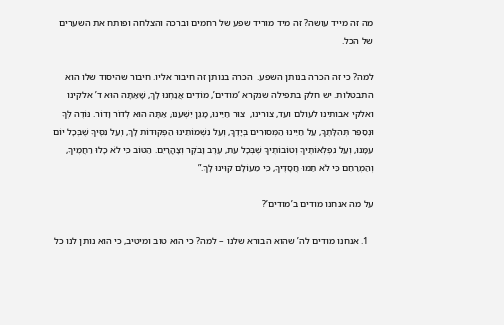מה זה מייד עושה? זה מיד מוריד שפע של רחמים וברכה והצלחה ופותח את השערים של הכל.

למה? כי זה הכרה בנותן השפע.  הכרה בנותן זה חיבור אליו. חיבור שהיסוד שלו הוא התבטלות. יש חלק בתפילה שנקרא ‘מודים’, מוֹדִים אֲנַחְנוּ לָךְ, שָׁאַתָּה הוּא ד’ אלקינו ואלקי אבותינו לעולם ועד, צורינו,  צוּר חַיֵּינוּ, מָגֵן יִשְׁעֵנוּ, אַתָּה הוּא לְדוֹר וָדוֹר. נּוֹדֶה לְּךָ וּנְסַפֵּר תְּהִלָּתֶךָ, עַל חַיֵּינוּ הַמְּסוּרִים בְּיָדֶךָ, וְעַל נִשְׁמוֹתֵינוּ הַפְּקוּדוֹת לָךְ, וְעַל נִסֶּיךָ שֶׁבְּכָל יוֹם עִמָּנוּ, וְעַל נִפְלְאוֹתֶיךָ וְטוֹבוֹתֶיךָ שֶׁבְּכָל עֵת, עֶרֶב וָבֹקֶר וְצָהֳרָיִם. הַטּוֹב כִּי לֹא כָלוּ רַחֲמֶיךָ, וְהַמְרַחֵם כִּי לֹא תַמּוּ חֲסָדֶיךָ, כִּי מֵעוֹלָם קִוִּינוּ לָךְ.”

על מה אנחנו מודים ב’מודים’?

  1. אנחנו מודים לה’ שהוא הבורא שלנו – למה? כי הוא טוב ומיטיב, כי הוא נותן לנו כל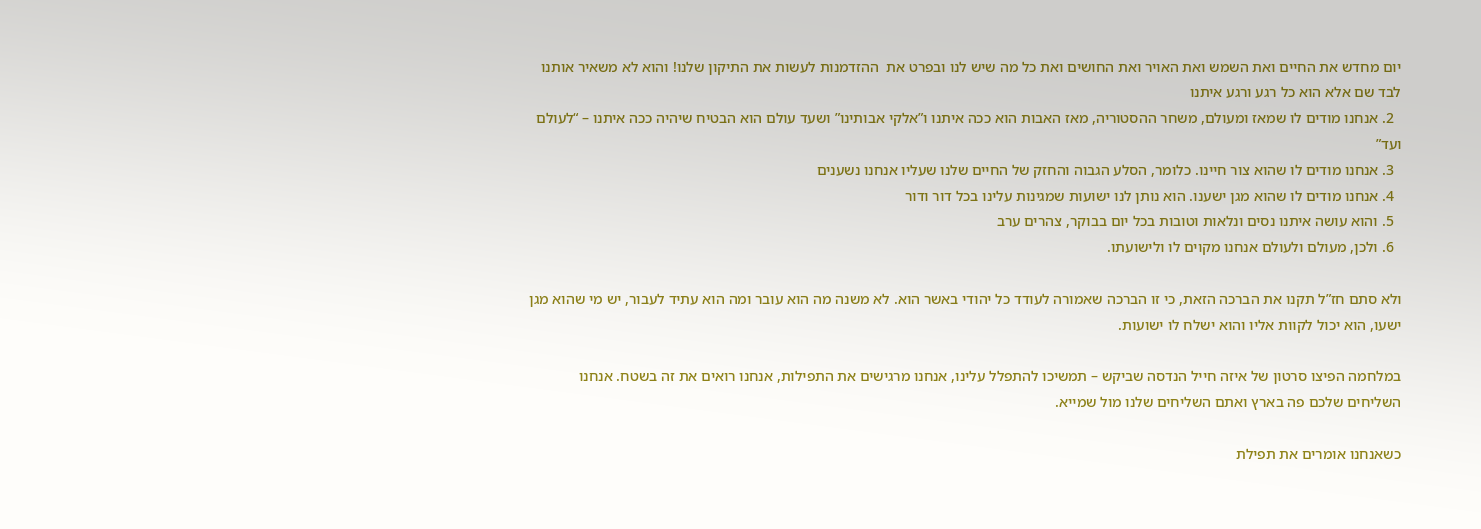יום מחדש את החיים ואת השמש ואת האויר ואת החושים ואת כל מה שיש לנו ובפרט את  ההזדמנות לעשות את התיקון שלנו! והוא לא משאיר אותנו לבד שם אלא הוא כל רגע ורגע איתנו
  2. אנחנו מודים לו שמאז ומעולם, משחר ההסטוריה, מאז האבות הוא ככה איתנו ו”אלקי אבותינו” ושעד עולם הוא הבטיח שיהיה ככה איתנו – “לעולם ועד”
  3. אנחנו מודים לו שהוא צור חיינו. כלומר, הסלע הגבוה והחזק של החיים שלנו שעליו אנחנו נשענים
  4. אנחנו מודים לו שהוא מגן ישענו. הוא נותן לנו ישועות שמגינות עלינו בכל דור ודור
  5. והוא עושה איתנו נסים ונלאות וטובות בכל יום בבוקר, צהרים ערב
  6. ולכן, מעולם ולעולם אנחנו מקוים לו ולישועתו.

ולא סתם חז”ל תקנו את הברכה הזאת, כי זו הברכה שאמורה לעודד כל יהודי באשר הוא. לא משנה מה הוא עובר ומה הוא עתיד לעבור, יש מי שהוא מגן ישעו, הוא יכול לקוות אליו והוא ישלח לו ישועות.

במלחמה הפיצו סרטון של איזה חייל הנדסה שביקש – תמשיכו להתפלל עלינו, אנחנו מרגישים את התפילות, אנחנו רואים את זה בשטח. אנחנו השליחים שלכם פה בארץ ואתם השליחים שלנו מול שמייא.

כשאנחנו אומרים את תפילת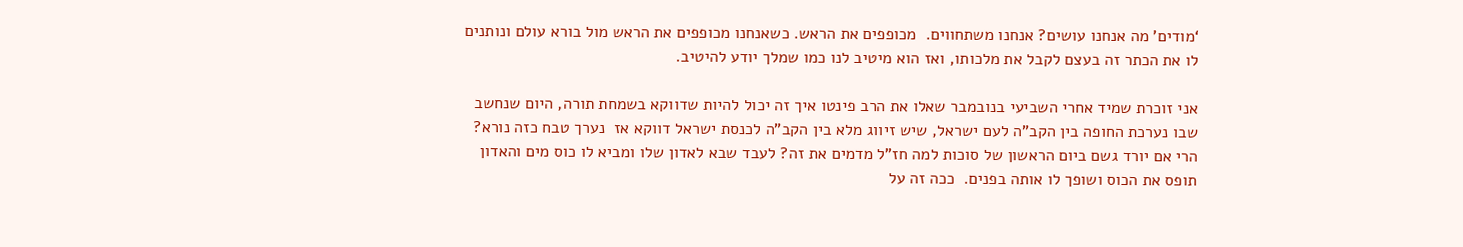‘מודים’ מה אנחנו עושים? אנחנו משתחווים.  מכופפים את הראש. כשאנחנו מכופפים את הראש מול בורא עולם ונותנים לו את הכתר זה בעצם לקבל את מלכותו, ואז הוא מיטיב לנו כמו שמלך יודע להיטיב.

אני זוכרת שמיד אחרי השביעי בנובמבר שאלו את הרב פינטו איך זה יכול להיות שדווקא בשמחת תורה, היום שנחשב שבו נערכת החופה בין הקב”ה לעם ישראל, שיש זיווג מלא בין הקב”ה לכנסת ישראל דווקא אז  נערך טבח כזה נורא? הרי אם יורד גשם ביום הראשון של סוכות למה חז”ל מדמים את זה? לעבד שבא לאדון שלו ומביא לו כוס מים והאדון תופס את הכוס ושופך לו אותה בפנים.  ככה זה על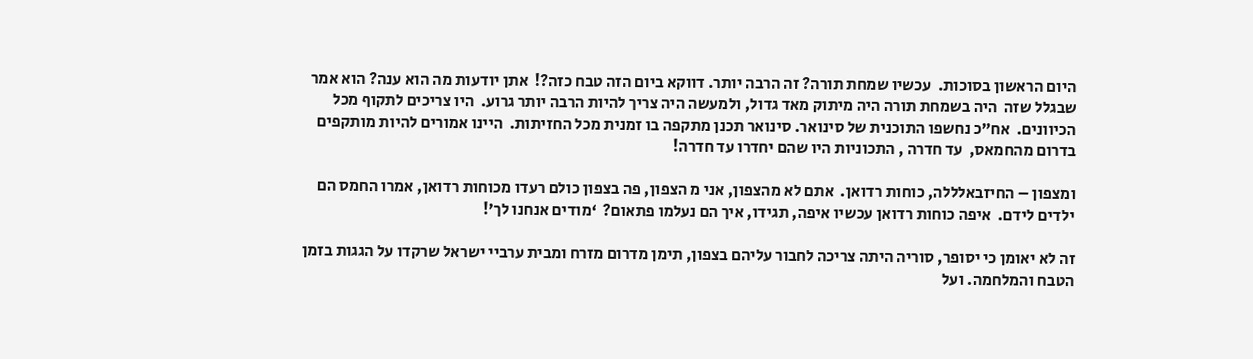היום הראשון בסוכות.  עכשיו שמחת תורה? זה הרבה יותר. דווקא ביום הזה טבח כזה?!  אתן יודעות מה הוא ענה? הוא אמר שבגלל שזה  היה בשמחת תורה היה מיתוק מאד גדול, ולמעשה היה צריך להיות הרבה יותר גרוע.  היו צריכים לתקוף מכל הכיוונים.  אח”כ נחשפו התוכנית של סינואר. סינואר תכנן מתקפה בו זמנית מכל החזיתות.  היינו אמורים להיות מותקפים בדרום מהחמאס,  עד חדרה , התכוניות היו שהם יחדרו עד חדרה!

ומצפון – החיזבאלללה, כוחות רדואן.  אתם לא מהצפון, אני מ הצפון, פה בצפון כולם רעדו מכוחות רדואן, אמרו החמס הם ילדים לידם.  איפה כוחות רדואן עכשיו איפה, תגידו, איך הם נעלמו פתאום?  ‘מודים אנחנו לך’!

זה לא יאומן כי יסופר, סוריה היתה צריכה לחבור עליהם בצפון, תימן מדרום מזרח ומבית ערביי ישראל שרקדו על הגגות בזמן הטבח והמלחמה. ועל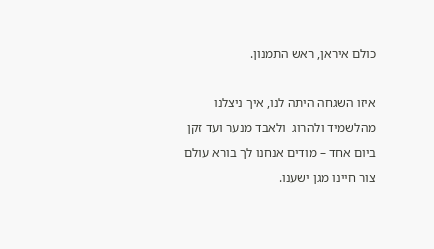כולם איראן, ראש התמנון.

איזו השגחה היתה לנו, איך ניצלנו מהלשמיד ולהרוג  ולאבד מנער ועד זקן ביום אחד – מודים אנחנו לך בורא עולם צור חיינו מגן ישענו.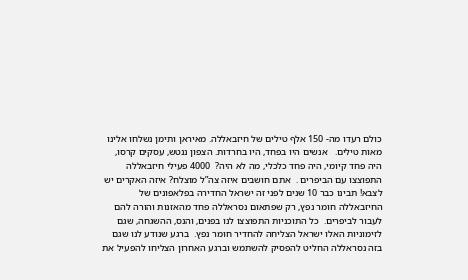כולם רעדו מה- 150 אלף טילים של חיזבאללה. מאיראן ותימן נשלחו אלינו מאות טילים.   אנשים היו בפחד, היו בחרדות. הצפון ננטש, עסקים קרסו, היה פחד קיומי, היה פחד כלכלי, מה לא היה?  4000 פעילי חיזבאללה התפוצצו עם הביפרים .  אתם חושבים איזה צה”ל מוצלח? איזה האקרים יש לצבא! תבינו כבר 10 שנים לפני זה ישראל החדירה בפלאפונים של החיזבאללה חומר נפץ, רק שפתאום נסראללה פחד מהאזנות והורה להם לעבור לביפרים.  כל התוכניות התפוצצו לנו בפנים, והנס, ההשגחה, שגם לזימוניות האלו ישראל הצליחה להחדיר חומר נפץ.  ברגע שנודע לנו שגם בזה נסראללה החליט להפסיק להשתמש וברגע האחרון הצליחו להפעיל את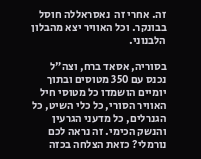זה. אחרי זה  נאסראללה חוסל בבונקר. וכל האוויר יצא מהבלון הלבנוני.

בסוריה, אסאד ברח, וצה”ל נכנס עם 350 מטוסים ובתוך יומיים הושמדו כל מטוסי חיל האוויר הסורי, כל כלי השיט, כל הגנרלים, כל מדעני הגרעין והנשק הכימי. זה נראה לכם נורמלי? כזאת הצלחה בכזה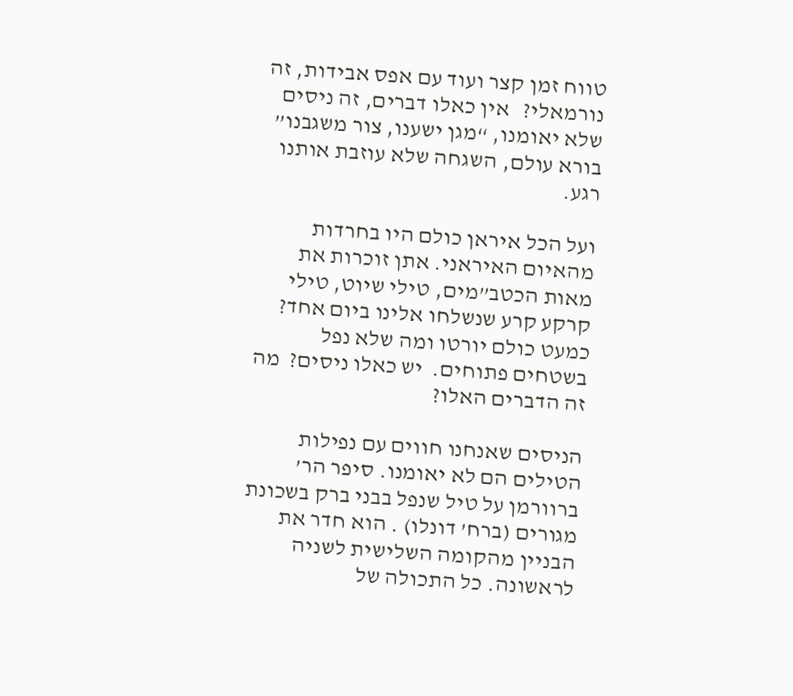טווח זמן קצר ועוד עם אפס אבידות, זה נורמאלי?   אין כאלו דברים, זה ניסים שלא יאומנו, “מגן ישענו, צור משגבנו” בורא עולם, השגחה שלא עוזבת אותנו רגע.

ועל הכל איראן כולם היו בחרדות מהאיום האיראני. אתן זוכרות את מאות הכטב”מים, טילי שיוט, טילי קרקע קרע שנשלחו אלינו ביום אחד? כמעט כולם יורטו ומה שלא נפל בשטחים פתוחים.  יש כאלו ניסים?  מה זה הדברים האלו?

הניסים שאנחנו חווים עם נפילות הטילים הם לא יאומנו. סיפר הר’ ברוורמן על טיל שנפל בבני ברק בשכונת מגורים (ברח’ דונלו) . הוא חדר את הבניין מהקומה השלישית לשניה לראשונה. כל התכולה של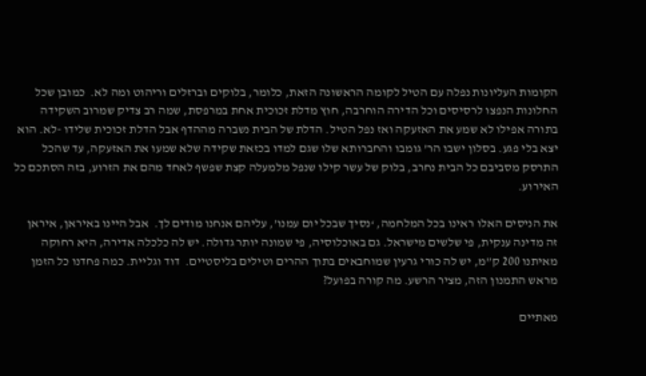הקומות העליונות נפלה עם הטיל לקומה הראשונה הזאת, כלומר, בלוקים וברזלים וריהוט ומה לא.  כמובן שכל החלונות הנפצו לרסיסים וכל הדירה הוחרבה, חוץ מדלת זכוכית אחת במרפסת, שמה רב צדיק שמרוב השקידה בתורה אפילו לא שמע את האזעקה ואז נפל הטיל. הדלת של הבית נשברה מההדף אבל הדלת זכוכית שלידו -לא. הוא יצא בלי פגע. בסלון ישבו הר’ גומבו והחברותא שלו שגם למדו בכזאת שקידה שלא שמעו את האזעקה, עד שהכל התרסק מסביבם כל הבית נחרב, בלוק של עשר קילו שנפל מלמעלה קצת שפשף לאחד מהם את הזרוע, בזה הסתכם כל האירוע.

את הניסים האלו ראינו בכל המלחמה, ‘נסיך שבכל יום עמנו’, עליהם אנחנו מודים לך.  אבל היינו באיראן, איראן זה מדינה ענקית, פי שלשים מישראל. גם באוכלוסיה, פי שמונה יותר גדולה. יש לה כלכלה אדירה, היא רחוקה מאיתנו 200 ק”מ, יש לה כורי גרעין שמוחבאים בתוך ההרים וטילים בליסטיים.  דוד וגליית. כמה פחדנו כל הזמן מראש התמנון הזה, מציר הרשע. מה קורה בפועל?

מאתיים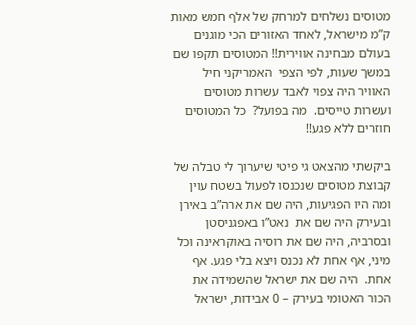מטוסים נשלחים למרחק של אלף חמש מאות ק”מ מישראל, לאחד האזורים הכי מוגנים בעולם מבחינה אווירית!! המטוסים תקפו שם במשך שעות, לפי הצפי  האמריקני חיל האוויר היה צפוי לאבד עשרות מטוסים ועשרות טייסים.  מה בפועל?  כל המטוסים חוזרים ללא פגע!!

ביקשתי מהצאט גי פיטי שיערוך לי טבלה של קבוצת מטוסים שנכנסו לפעול בשטח עוין ומה היו הפגיעות, היה שם את ארה”ב באירן ובעירק היה שם את  נאט”ו באפגניסטן ובסרביה, היה שם את רוסיה באוקראינה וכל מיני, אף אחת לא נכנס ויצא בלי פגע. אף אחת.  היה שם את ישראל שהשמידה את הכור האטומי בעירק – 0 אבידות, ישראל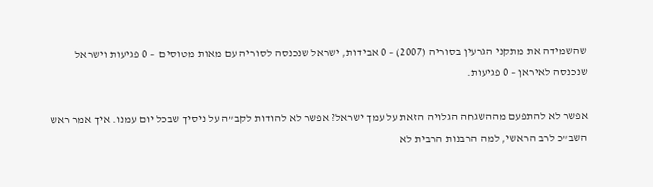שהשמידה את מתקני הגרעין בסוריה (2007) – 0 אבידות, ישראל שנכנסה לסוריה עם מאות מטוסים  – 0 פגיעות וישראל שנכנסה לאיראן – 0 פגיעות.

אפשר לא להתפעם מההשגחה הגלויה הזאת על עמך ישראל? אפשר לא להודות לקב”ה על ניסיך שבכל יום עמנו. איך אמר ראש השב”כ לרב הראשי, למה הרבנות הרבית לא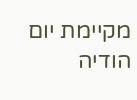מקיימת יום הודיה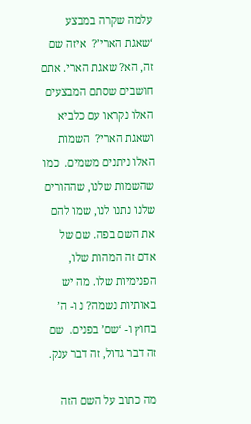עלמה שקרה במבצע ‘שאגת הארי’?  איזה שם זה, הא? שאגת הארי. אתם חושבים שסתם המבצעים האלו נקראו עם כלביא ושאגת הארי?  השמות האלו ניתנים משמים.  כמו שהשמות שלנו, שההורים שלנו נתנו לנו, שמו להם את השם בפה. שם של אדם זה המהות שלו, הפנימיות שלו. מה יש באותיות נשמה? נ ו- ה’ בחוץ ו- ‘שם’ בפנים.  שם זה דבר גדול, זה דבר ענק.

מה כתוב על השם הזה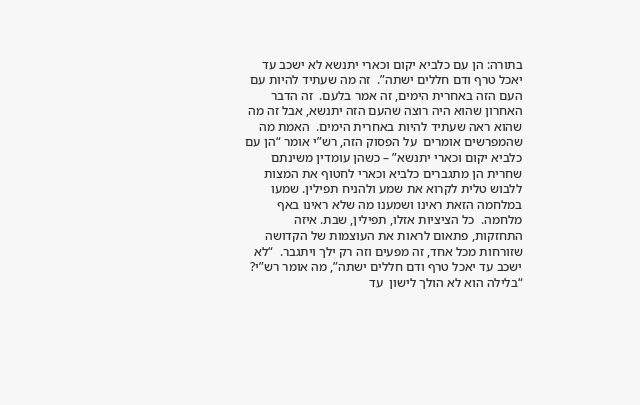בתורה: הן עם כלביא יקום וכארי יתנשא לא ישכב עד יאכל טרף ודם חללים ישתה”.  זה מה שעתיד להיות עם העם הזה באחרית הימים, זה אמר בלעם.  זה הדבר האחרון שהוא היה רוצה שהעם הזה יתנשא, אבל זה מה שהוא ראה שעתיד להיות באחרית הימים.  האמת מה שהמפרשים אומרים  על הפסוק הזה, רש”י אומר “הן עם כלביא יקום וכארי יתנשא” – כשהן עומדין משינתם שחרית הן מתגברים כלביא וכארי לחטוף את המצות ללבוש טלית לקרוא את שמע ולהניח תפילין. שמעו במלחמה הזאת ראינו ושמענו מה שלא ראינו באף מלחמה.  כל הציציות אזלו, תפילין, שבת. איזה התחזקות, פתאום לראות את העוצמות של הקדושה שזורחות מכל אחד, זה מפעים וזה רק ילך ויתגבר.  “לא ישכב עד יאכל טרף ודם חללים ישתה”, מה אומר רש”י? “בלילה הוא לא הולך לישון  עד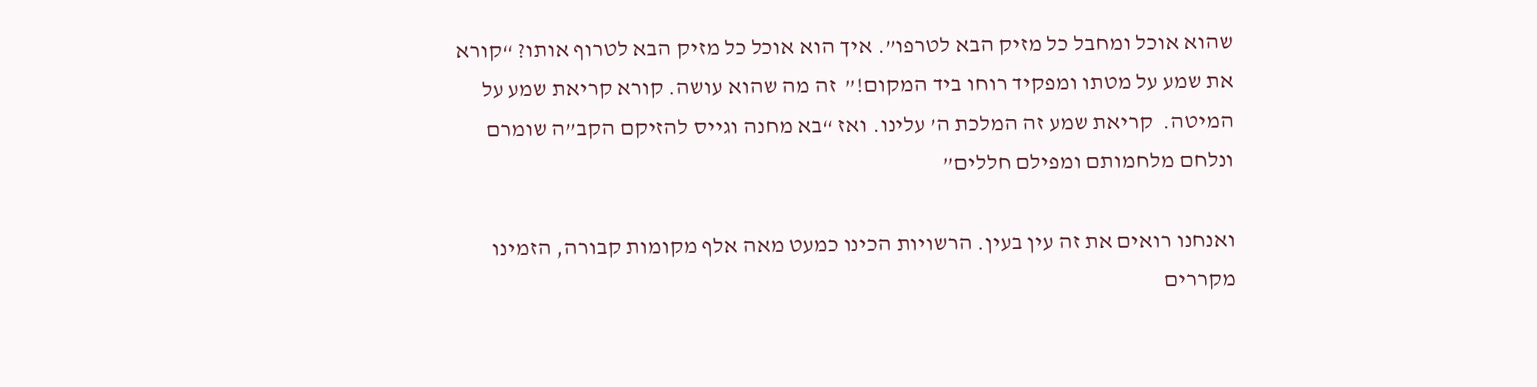שהוא אוכל ומחבל כל מזיק הבא לטרפו”. איך הוא אוכל כל מזיק הבא לטרוף אותו? “קורא את שמע על מטתו ומפקיד רוחו ביד המקום!”  זה מה שהוא עושה. קורא קריאת שמע על המיטה.  קריאת שמע זה המלכת ה’ עלינו. ואז “בא מחנה וגייס להזיקם הקב”ה שומרם ונלחם מלחמותם ומפילם חללים”

ואנחנו רואים את זה עין בעין. הרשויות הכינו כמעט מאה אלף מקומות קבורה, הזמינו מקררים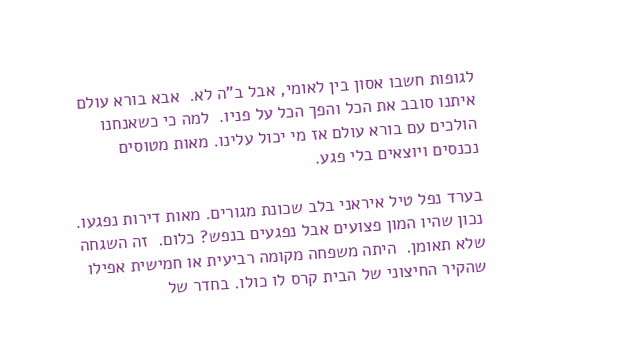לגופות חשבו אסון בין לאומי, אבל ב”ה לא.  אבא בורא עולם איתנו סובב את הכל והפך הכל על פניו.  למה כי כשאנחנו הולכים עם בורא עולם אז מי יכול עלינו. מאות מטוסים נכנסים ויוצאים בלי פגע.

בערד נפל טיל איראני בלב שכונת מגורים. מאות דירות נפגעו. נכון שהיו המון פצועים אבל נפגעים בנפש? כלום.  זה השגחה שלא תאומן.  היתה משפחה מקומה רביעית או חמישית אפילו שהקיר החיצוני של הבית קרס לו כולו. בחדר של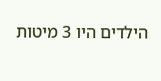הילדים היו 3 מיטות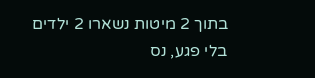בתוך 2 מיטות נשארו 2 ילדים בלי פגע, נס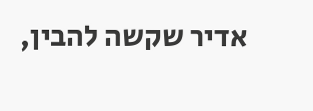אדיר שקשה להבין,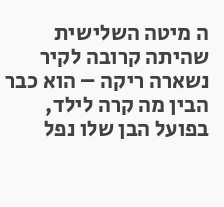ה מיטה השלישית שהיתה קרובה לקיר נשארה ריקה – הוא כבר הבין מה קרה לילד, בפועל הבן שלו נפל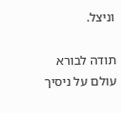וניצל.

תודה לבורא עולם על ניסיך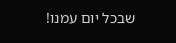שבכל יום עמנו!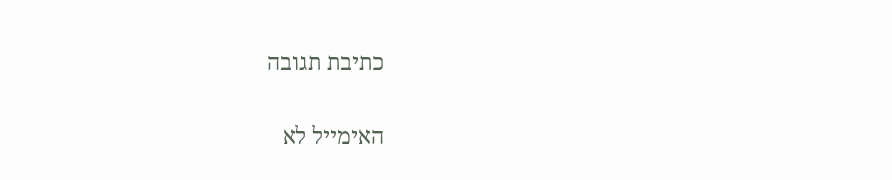כתיבת תגובה

האימייל לא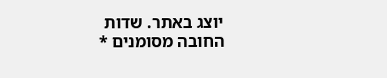יוצג באתר. שדות החובה מסומנים *